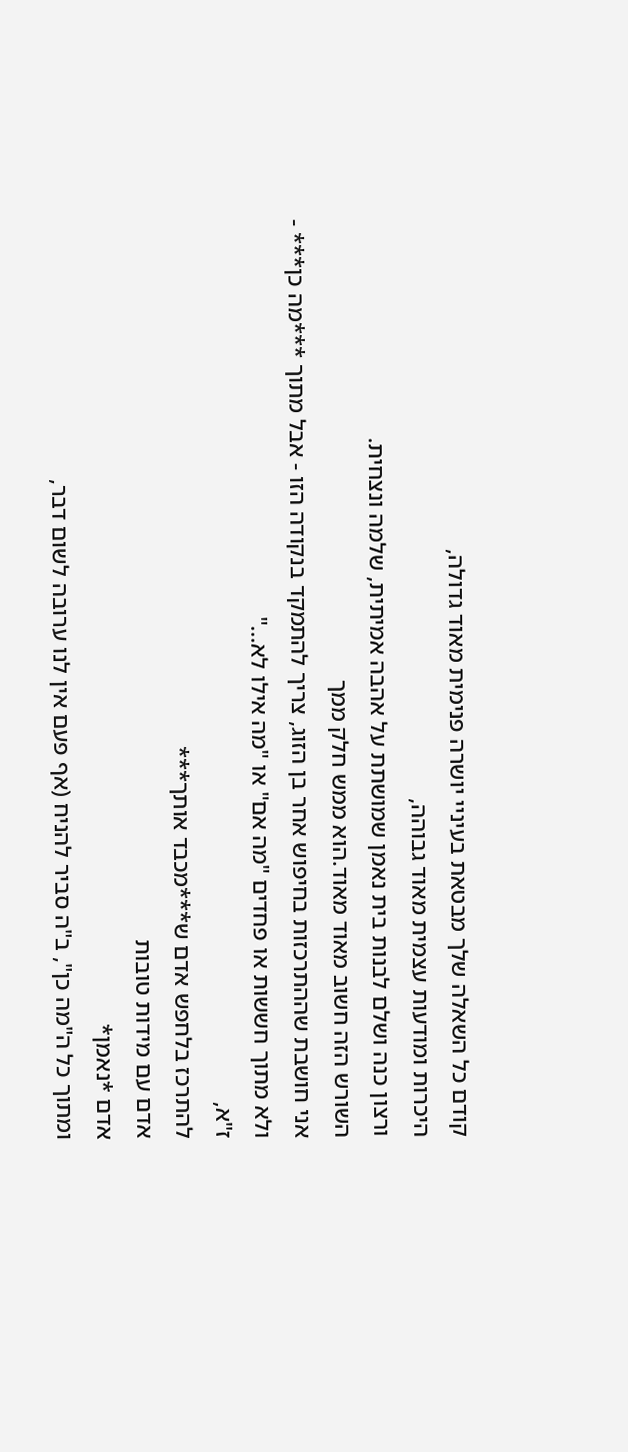קודם כל השאלה שלך מבטאת בעיניי יושרה פנימית מאוד גדולה,
היכרות ומודעות עצמית מאוד גבוהה,
ורצון כנה ושלם לבנות בית נאמן שמושתת על אהבה אמיתית, שלמה ונצחית.
השורש הזה חשוב מאוד מאוד.הוא ממש חלק ממך
אני חושבת שההתרכזות בחיפוש אחר בן הזוג, צריך להתמקד בנקודה הזו - אבל מתוך ***מה כן*** -
ולא מתוך חששות או פחדים "מה אם" או "מה אילו לא..."
ז"א,
להתרכז בלחפש אדם ש***מכבד אותך***
אדם עם מידות טובות
אדם *נאמן*
ומתוך כל ה"מה כן", ב"ה סביר להניח (אף פעם אין לנו ערובה לשום דבר,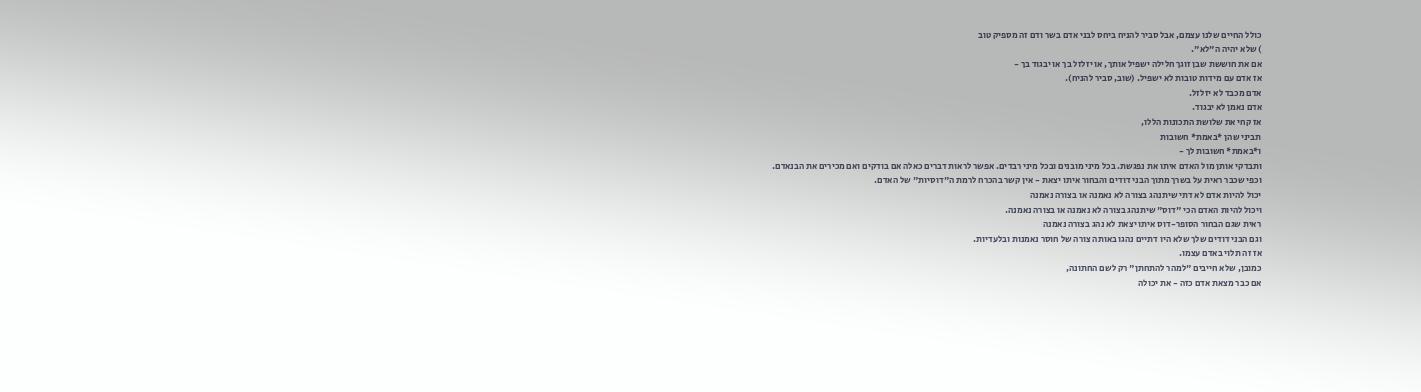כולל החיים שלנו עצמם, אבל סביר להניח ביחס לבני אדם בשר ודם זה מספיק טוב
) שלא יהיה ה"לא".
אם את חוששת שבן זוגך חלילה ישפיל אותך, או יזלזל בך או יבגוד בך -
אז אדם עם מידות טובות לא ישפיל. (שוב, סביר להניח).
אדם מכבד לא יזלזל.
אדם נאמן לא יבגוד.
אז קחי את שלושת התכונות הללו,
תביני שהן *באמת* חשובות
ו*באמת* חשובות לך -
ותבדקי אותן מול האדם איתו את נפגשת. בכל מיני מובנים ובכל מיני רבדים. אפשר לראות דברים כאלה אם בודקים ואם מכירים את הבנאדם.
וכפי שכבר ראית על בשרך מתוך הבני דודים והבחור איתו יצאת - אין קשר בהכרח לרמת ה"דוסיות" של האדם.
יכול להיות אדם לא דתי שיתנהג בצורה לא נאמנה או בצורה נאמנה
ויכול להיות האדם הכי "דוס" שיתנהג בצורה לא נאמנה או בצורה נאמנה.
ראית שגם הבחור הסופר-דוס איתו יצאת לא נהג בצורה נאמנה
וגם הבני דודים שלך שלא היו דתיים נהגו באותה צורה של חוסר נאמנות ובלעדיות.
אז זה תלוי באדם עצמו.
כמובן, שלא חייבים "למהר להתחתן" רק לשם החתונה,
אם כבר מצאת אדם כזה - את יכולה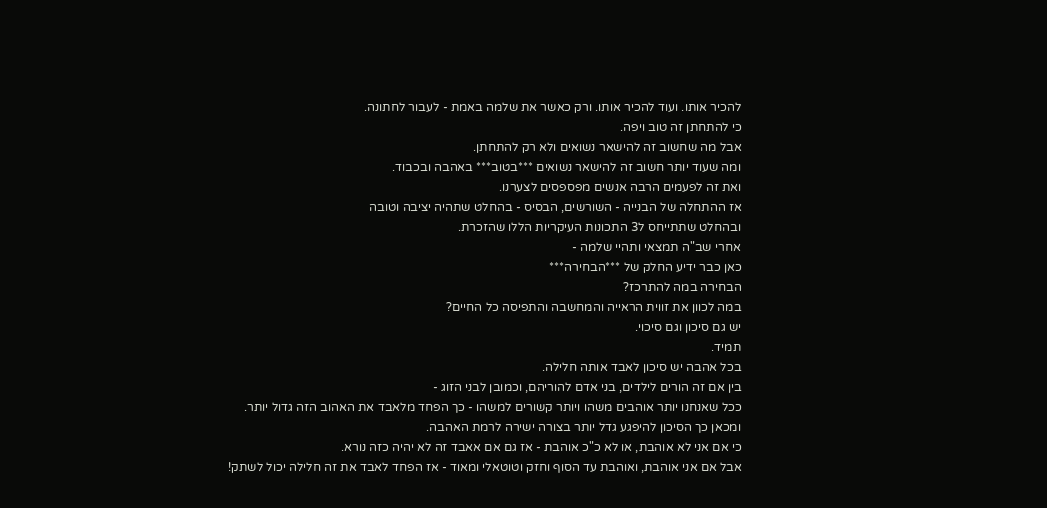להכיר אותו. ועוד להכיר אותו. ורק כאשר את שלמה באמת - לעבור לחתונה.
כי להתחתן זה טוב ויפה.
אבל מה שחשוב זה להישאר נשואים ולא רק להתחתן.
ומה שעוד יותר חשוב זה להישאר נשואים ***בטוב*** באהבה ובכבוד.
ואת זה לפעמים הרבה אנשים מפספסים לצערנו.
אז ההתחלה של הבנייה - השורשים, הבסיס - בהחלט שתהיה יציבה וטובה
ובהחלט שתתייחס ל3 התכונות העיקריות הללו שהזכרת.
אחרי שב"ה תמצאי ותהיי שלמה -
כאן כבר ידיע החלק של ***הבחירה***
הבחירה במה להתרכז?
במה לכוון את זווית הראייה והמחשבה והתפיסה כל החיים?
יש גם סיכון וגם סיכוי.
תמיד.
בכל אהבה יש סיכון לאבד אותה חלילה.
בין אם זה הורים לילדים, בני אדם להוריהם, וכמובן לבני הזוג -
ככל שאנחנו יותר אוהבים משהו ויותר קשורים למשהו - כך הפחד מלאבד את האהוב הזה גדול יותר.
ומכאן כך הסיכון להיפגע גדל יותר בצורה ישירה לרמת האהבה.
כי אם אני לא אוהבת, או לא כ"כ אוהבת - אז גם אם אאבד זה לא יהיה כזה נורא.
אבל אם אני אוהבת, ואוהבת עד הסוף וחזק וטוטאלי ומאוד - אז הפחד לאבד את זה חלילה יכול לשתק!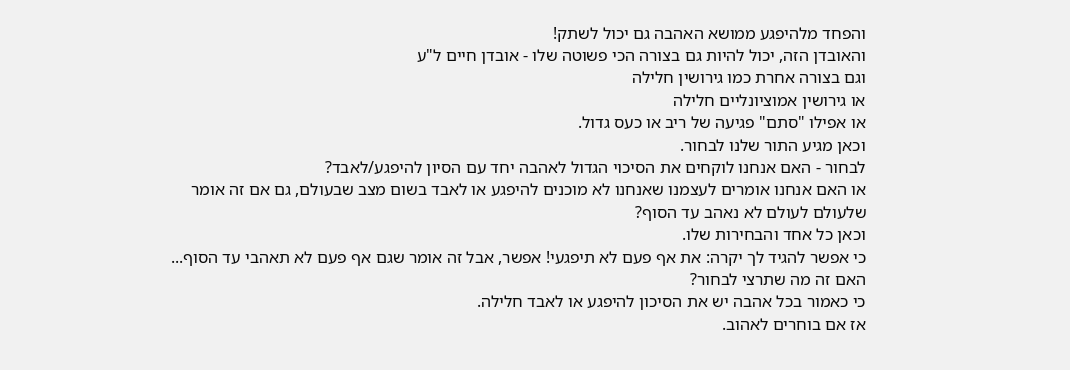והפחד מלהיפגע ממושא האהבה גם יכול לשתק!
והאובדן הזה, יכול להיות גם בצורה הכי פשוטה שלו - אובדן חיים ל"ע
וגם בצורה אחרת כמו גירושין חלילה
או גירושין אמוציונליים חלילה
או אפילו "סתם" פגיעה של ריב או כעס גדול.
וכאן מגיע התור שלנו לבחור.
לבחור - האם אנחנו לוקחים את הסיכוי הגדול לאהבה יחד עם הסיון להיפגע/לאבד?
או האם אנחנו אומרים לעצמנו שאנחנו לא מוכנים להיפגע או לאבד בשום מצב שבעולם, גם אם זה אומר שלעולם לעולם לא נאהב עד הסוף?
וכאן כל אחד והבחירות שלו.
כי אפשר להגיד לך יקרה: את אף פעם לא תיפגעי! אפשר, אבל זה אומר שגם אף פעם לא תאהבי עד הסוף...
האם זה מה שתרצי לבחור?
כי כאמור בכל אהבה יש את הסיכון להיפגע או לאבד חלילה.
אז אם בוחרים לאהוב.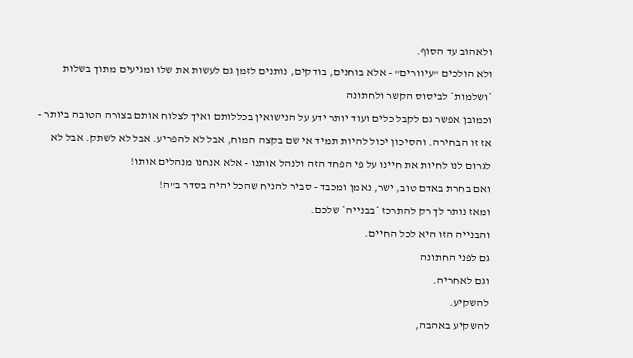ולאהוב עד הסוף.
ולא הולכים "עיוורים" - אלא בוחנים, בודקים, נותנים לזמן גם לעשות את שלו ומגיעים מתוך בשלות *ושלמות* לביסוס הקשר ולחתונה
וכמובן אפשר גם לקבל כלים ועוד יותר ידע על הנישואין בכללותם ואיך לצלוח אותם בצורה הטובה ביותר -
אז זו הבחירה. והסיכון יכול להיות תמיד אי שם בקצה המוח, אבל לא להפריע. אבל לא לשתק. אבל לא לגרום לנו לחיות את חיינו על פי הפחד הזה ולנהל אותנו - אלא אנחנו מנהלים אותו!
ואם בחרת באדם טוב, ישר, נאמן ומכבד - סביר להניח שהכל יהיה בסדר ב"ה!
ומאז נותר לך רק להתרכז *בבנייה* שלכם.
והבנייה הזו היא לכל החיים.
גם לפני החתונה
וגם לאחריה.
להשקיע.
להשקיע באהבה,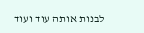לבנות אותה עוד ועוד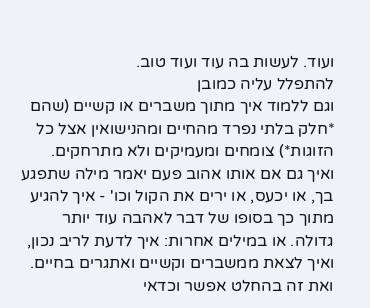ועוד. לעשות בה עוד ועוד טוב.
להתפלל עליה כמובן
וגם ללמוד איך מתוך משברים או קשיים (שהם *חלק בלתי נפרד מהחיים ומהנישואין אצל כל הזוגות*) צומחים ומעמיקים ולא מתרחקים.
ואיך גם אם אותו אהוב פעם יאמר מילה שתפגע בך, או יכעס, או ירים את הקול וכו' - איך להגיע מתוך כך בסופו של דבר לאהבה עוד יותר גדולה. או במילים אחרות: איך לדעת לריב נכון, ואיך לצאת ממשברים וקשיים ואתגרים בחיים.
ואת זה בהחלט אפשר וכדאי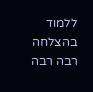ללמוד
בהצלחה רבה רבה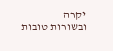יקרה
ובשורות טובות